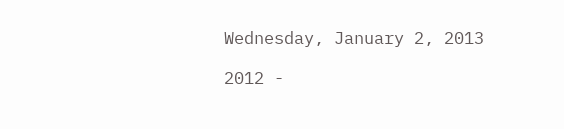Wednesday, January 2, 2013

2012 -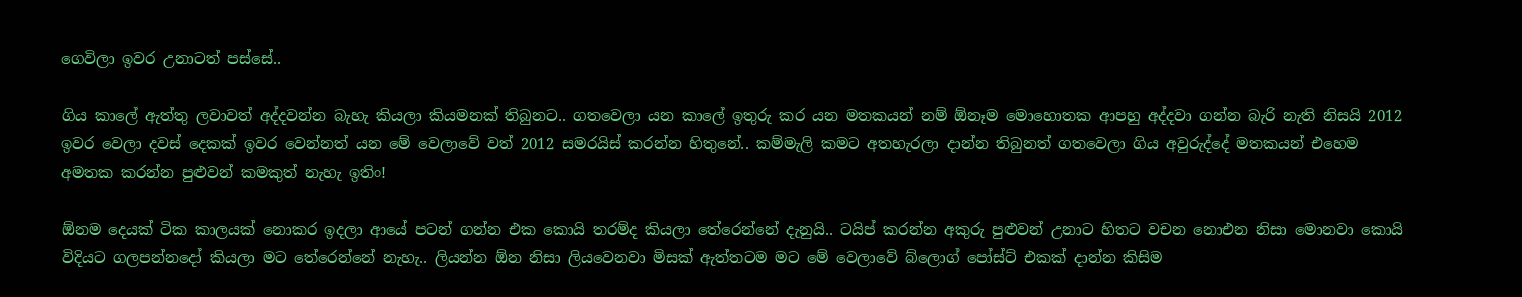ගෙවිලා ඉවර උනාටත් පස්සේ..

ගිය කාලේ ඇත්තු ලවාවත් අද්දවන්න බැහැ කියලා කියමනක් තිබුනට.. ගතවෙලා යන කාලේ ඉතුරු කර යන මතකයන් නම් ඕනෑම මොහොතක ආපහු අද්දවා ගන්න බැරි නැති නිසයි 2012 ඉවර වෙලා දවස් දෙකක් ඉවර වෙන්නත් යන මේ වෙලාවේ වත් 2012 සමරයිස් කරන්න හිතුනේ.. කම්මැලි කමට අතහැරලා දාන්න තිබුනත් ගතවෙලා ගිය අවුරුද්දේ මතකයන් එහෙම අමතක කරන්න පුළුවන් කමකුත් නැහැ ඉතිං!

ඕනම දෙයක් ටික කාලයක් නොකර ඉදලා ආයේ පටන් ගන්න එක කොයි තරම්ද කියලා තේරෙන්නේ දැනුයි.. ටයිප් කරන්න අකුරු පුළුවන් උනාට හිතට වචන නොඑන නිසා මොනවා කොයි විදියට ගලපන්නදෝ කියලා මට තේරෙන්නේ නැහැ.. ලියන්න ඕන නිසා ලියවෙනවා මිසක් ඇත්තටම මට මේ වෙලාවේ බ්ලොග් පෝස්ට් එකක් දාන්න කිසිම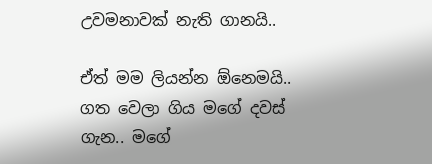උවමනාවක් නැති ගානයි..

ඒත් මම ලියන්න ඕනෙමයි.. ගත වෙලා ගිය මගේ දවස් ගැන.. මගේ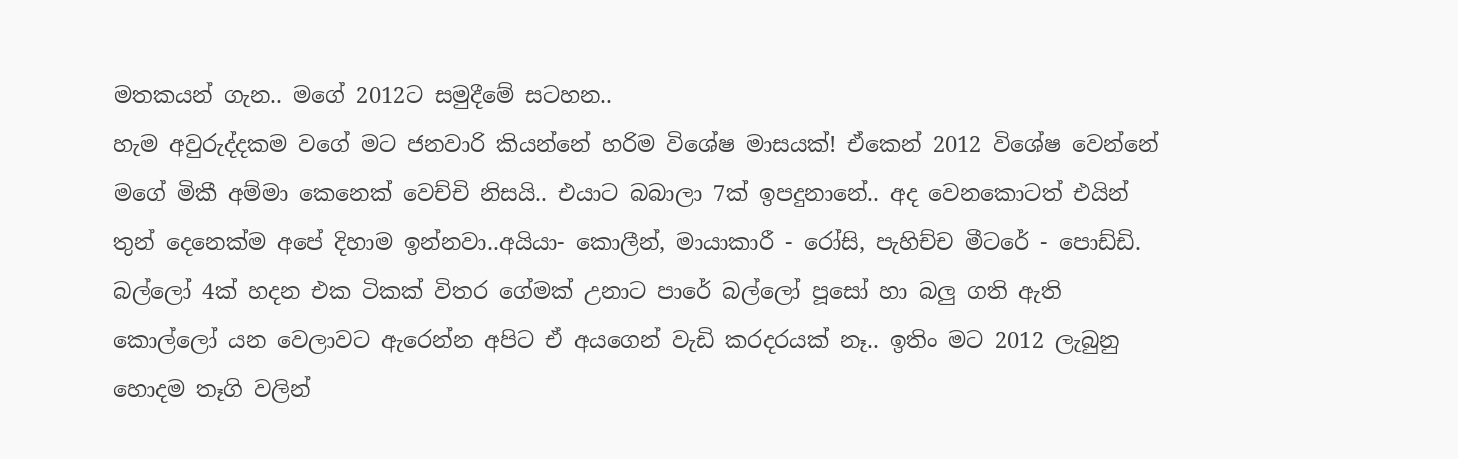මතකයන් ගැන.. මගේ 2012ට සමුදීමේ සටහන..
හැම අවුරුද්දකම වගේ මට ජනවාරි කියන්නේ හරිම විශේෂ මාසයක්! ඒකෙන් 2012 විශේෂ වෙන්නේ මගේ මිකී අම්මා කෙනෙක් වෙච්චි නිසයි.. එයාට බබාලා 7ක් ඉපදුනානේ.. අද වෙනකොටත් එයින් තුන් දෙනෙක්ම අපේ දිහාම ඉන්නවා..අයියා- කොලීන්, මායාකාරී - රෝසි, පැහිච්ච මීටරේ - පොඩ්ඩි. බල්ලෝ 4ක් හදන එක ටිකක් විතර ගේමක් උනාට පාරේ බල්ලෝ පූසෝ හා බලු ගති ඇති කොල්ලෝ යන වෙලාවට ඇරෙන්න අපිට ඒ අයගෙන් වැඩි කරදරයක් නෑ.. ඉතිං මට 2012 ලැබුනු හොදම තෑගි වලින්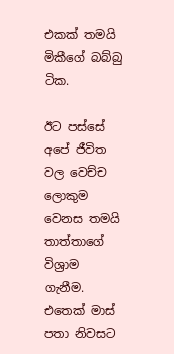එකක් තමයි මිකීගේ බබ්බු ටික.

ඊට පස්සේ අපේ ජීවිත වල වෙච්ච ලොකුම වෙනස තමයි තාත්තාගේ විශ්‍රාම ගැනීම. එතෙක් මාස් පතා නිවසට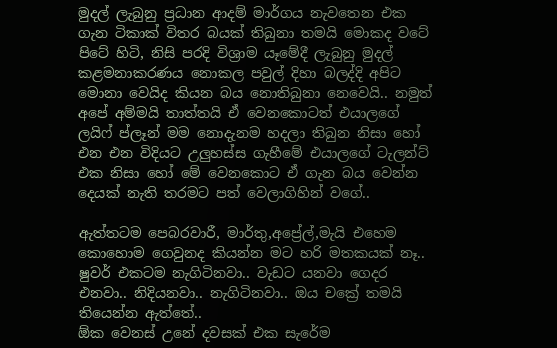මුදල් ලැබුනු ප්‍රධාන ආදම් මාර්ගය නැවතෙන එක ගැන ටිකාක් විතර බයක් තිබුනා තමයි මොකද වටේ පිටේ හිටි, නිසි පරදි විශ්‍රාම යෑමේදී ලැබුනු මුදල් කළමනාකරණය නොකල පවුල් දිහා බලද්දි අපිට මොනා වෙයිද කියන බය නොතිබුනා නෙවෙයි.. නමුත් අපේ අම්මයි තාත්තයි ඒ වෙනකොටත් එයාලගේ ලයිෆ් ප්ලෑන් මම නොදැනම හදලා තිබුන නිසා හෝ එන එන විදියට උලුහස්ස ගැහීමේ එයාලගේ ටැලන්ට් එක නිසා හෝ මේ වෙනකොට ඒ ගැන බය වෙන්න දෙයක් නැති තරමට පත් වෙලාගිහින් වගේ..

ඇත්තටම පෙබරවාරී, මාර්තු,අප්‍රේල්,මැයි එහෙම කොහොම ගෙවුනද කියන්න මට හරි මතකයක් නෑ.. ෂුවර් එකටම නැගිටිනවා.. වැඩට යනවා ගෙදර එනවා.. නිදියනවා.. නැගිටිනවා.. ඔය චක්‍රේ තමයි තියෙන්න ඇත්තේ..
ඕක වෙනස් උනේ දවසක් එක සැරේම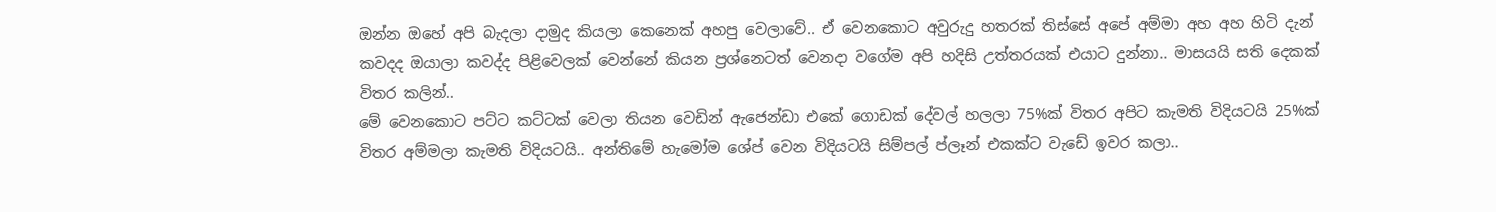ඔන්න ඔහේ අපි බැදලා දාමුද කියලා කෙනෙක් අහපු වෙලාවේ.. ඒ වෙනකොට අවුරුදු හතරක් තිස්සේ අපේ අම්මා අහ අහ හිටි දැන් කවදද ඔයාලා කවද්ද පිළිවෙලක් වෙන්නේ කියන ප්‍රශ්නෙටත් වෙනදා වගේම අපි හදිසි උත්තරයක් එයාට දුන්නා.. මාසයයි සති දෙකක් විතර කලින්..
මේ වෙනකොට පට්ට කට්ටක් වෙලා තියන වෙඩින් ඇජෙන්ඩා එකේ ගොඩක් දේවල් හලලා 75%ක් විතර අපිට කැමති විදියටයි 25%ක් විතර අම්මලා කැමති විදියටයි.. අන්තිමේ හැමෝම ශේප් වෙන විදියටයි සිම්පල් ප්ලෑන් එකක්ට වැඩේ ඉවර කලා..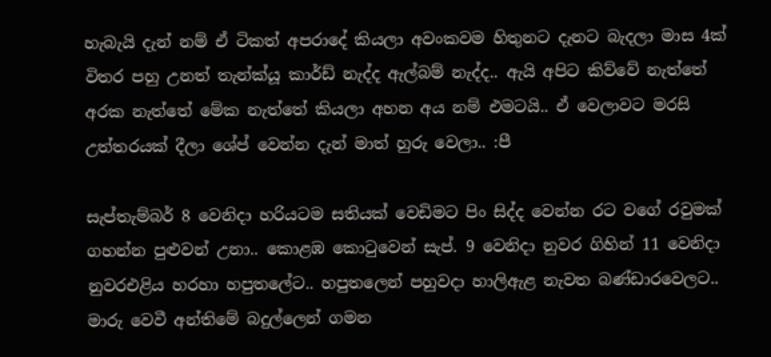හැබැයි දැන් නම් ඒ ටිකත් අපරාදේ කියලා අවංකවම හිතුනට දැනට බැදලා මාස 4ක් විතර පහු උනත් තැන්ක්යූ කාර්ඩ් නැද්ද ඇල්බම් නැද්ද.. ඇයි අපිට කිව්වේ නැත්තේ අරක නැත්තේ මේක නැත්තේ කියලා අහන අය නම් එමටයි.. ඒ වෙලාවට මරසි උත්තරයක් දීලා ශේප් වෙන්න දැන් මාත් හුරු වෙලා.. :පී

සැප්තැම්බර් 8 වෙනිදා හරියටම සතියක් වෙඩිමට පිං සිද්ද වෙන්න රට වගේ රවුමක් ගහන්න පුළුවන් උනා.. කොළඹ කොටුවෙන් සැප්. 9 වෙනිදා නුවර ගිහින් 11 වෙනිදා නුවරඑළිය හරහා හපුතලේට.. හපුතලෙන් පහුවදා හාලිඇළ නැවත බණ්ඩාරවෙලට.. මාරු වෙවී අන්තිමේ බදුල්ලෙන් ගමන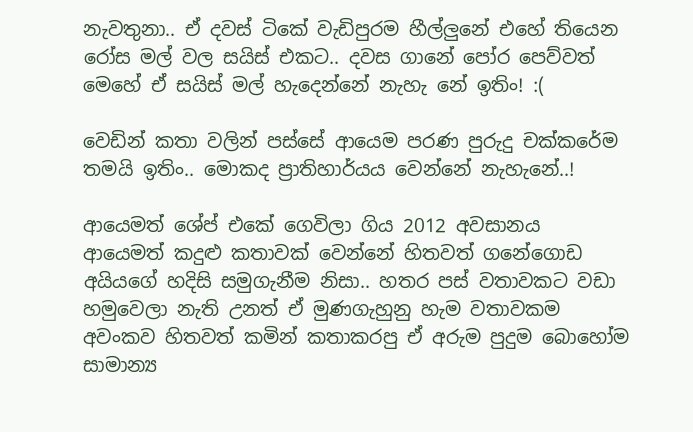නැවතුනා.. ඒ දවස් ටිකේ වැඩිපුරම හීල්ලුනේ එහේ තියෙන රෝස මල් වල සයිස් එකට.. දවස ගානේ පෝර පෙව්වත් මෙහේ ඒ සයිස් මල් හැදෙන්නේ නැහැ නේ ඉතිං! :(

වෙඩින් කතා වලින් පස්සේ ආයෙම පරණ පුරුදු චක්කරේම තමයි ඉතිං.. මොකද ප්‍රාතිහාර්යය වෙන්නේ නැහැනේ..!

ආයෙමත් ශේප් එකේ ගෙවිලා ගිය 2012 අවසානය ආයෙමත් කදුළු කතාවක් වෙන්නේ හිතවත් ගනේගොඩ අයියගේ හදිසි සමුගැනීම නිසා.. හතර පස් වතාවකට වඩා හමුවෙලා නැති උනත් ඒ මුණගැහුනු හැම වතාවකම අවංකව හිතවත් කමින් කතාකරපු ඒ අරුම පුදුම බොහෝම සාමාන්‍ය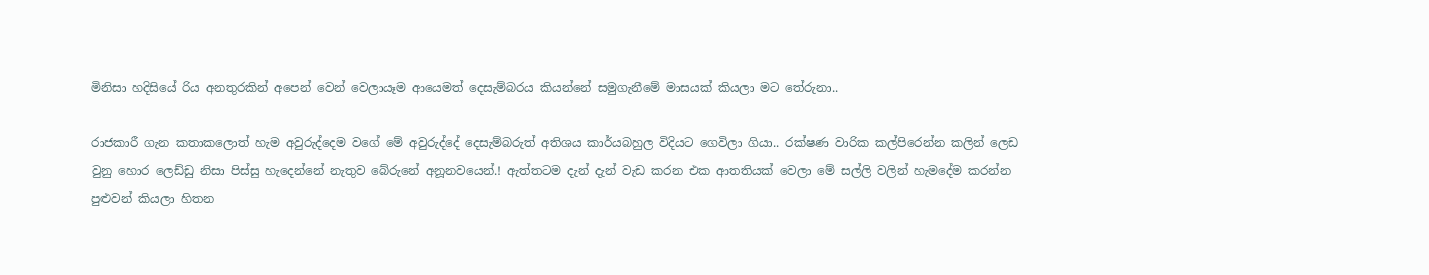මිනිසා හදිසියේ රිය අනතුරකින් අපෙන් වෙන් වෙලායෑම ආයෙමත් දෙසැම්බරය කියන්නේ සමුගැනීමේ මාසයක් කියලා මට තේරුනා..

රාජකාරී ගැන කතාකලොත් හැම අවුරුද්දෙම වගේ මේ අවුරුද්දේ දෙසැම්බරුත් අතිශය කාර්යබහුල විදියට ගෙවිලා ගියා.. රක්ෂණ වාරික කල්පිරෙන්න කලින් ලෙඩ වුනු හොර ලෙඩ්ඩු නිසා පිස්සු හැදෙන්නේ නැතුව බේරුනේ අනූනවයෙන්.! ඇත්තටම දැන් දැන් වැඩ කරන එක ආතතියක් වෙලා මේ සල්ලි වලින් හැමදේම කරන්න පුළුවන් කියලා හිතන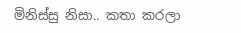මිනිස්සු නිසා.. කතා කරලා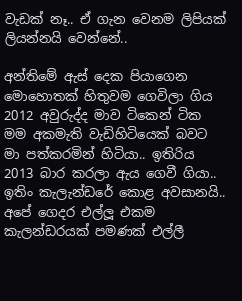වැඩක් නෑ.. ඒ ගැන වෙනම ලිපියක් ලියන්නයි වෙන්නේ..

අන්තිමේ ඇස් දෙක පියාගෙන මොහොතක් හිතුවම ගෙවිලා ගිය 2012 අවුරුද්ද මාව ටිකෙන් ටික මම අකමැති වැඩිහිටියෙක් බවට මා පත්කරමින් හිටියා.. ඉතිරිය 2013 බාර කරලා ඇය ගෙවී ගියා.. ඉතිං කැලැන්ඩරේ කොළ අවසානයි.. අපේ ගෙදර එල්ලූ එකම කැලන්ඩරයක් පමණක් එල්ලී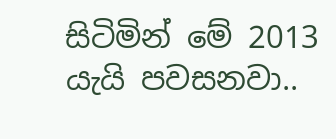සිටිමින් මේ 2013 යැයි පවසනවා..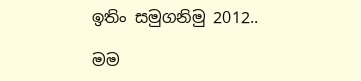ඉතිං සමුගනිමු 2012..

මම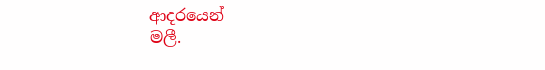ආදරයෙන්
මලී.